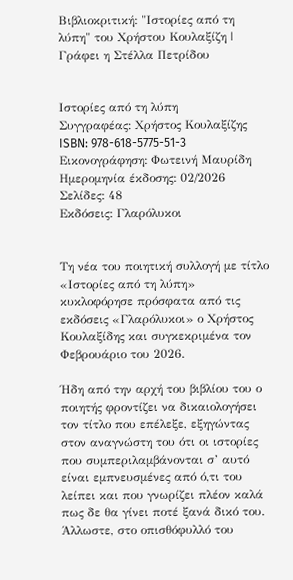Βιβλιοκριτική: "Ιστορίες από τη λύπη" του Χρήστου Κουλαξίζη | Γράφει η Στέλλα Πετρίδου


Ιστορίες από τη λύπη
Συγγραφέας: Χρήστος Κουλαξίζης
ISBN: 978-618-5775-51-3
Εικονογράφηση: Φωτεινή Μαυρίδη
Ημερομηνία έκδοσης: 02/2026
Σελίδες: 48
Εκδόσεις: Γλαρόλυκοι


Τη νέα του ποιητική συλλογή με τίτλο «Ιστορίες από τη λύπη» κυκλοφόρησε πρόσφατα από τις εκδόσεις «Γλαρόλυκοι» ο Χρήστος Κουλαξίδης και συγκεκριμένα τον Φεβρουάριο του 2026.

Ήδη από την αρχή του βιβλίου του ο ποιητής φροντίζει να δικαιολογήσει τον τίτλο που επέλεξε, εξηγώντας στον αναγνώστη του ότι οι ιστορίες που συμπεριλαμβάνονται σ’ αυτό είναι εμπνευσμένες από ό,τι του λείπει και που γνωρίζει πλέον καλά πως δε θα γίνει ποτέ ξανά δικό του. Άλλωστε, στο οπισθόφυλλό του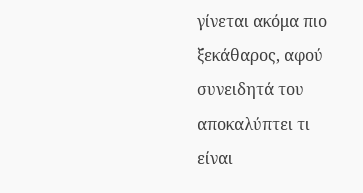γίνεται ακόμα πιο ξεκάθαρος, αφού συνειδητά του αποκαλύπτει τι είναι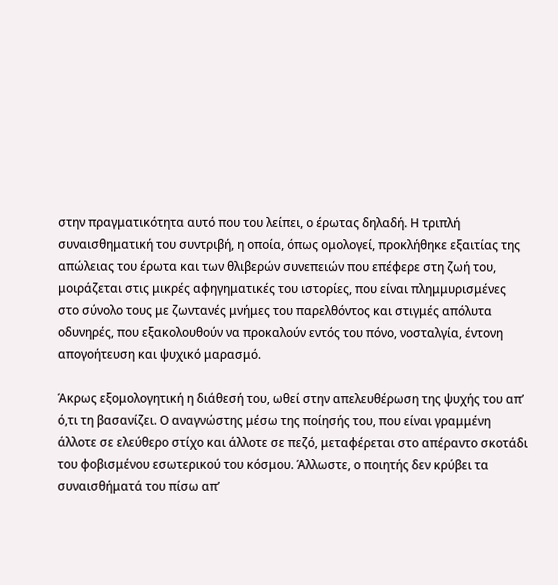στην πραγματικότητα αυτό που του λείπει, ο έρωτας δηλαδή. Η τριπλή συναισθηματική του συντριβή, η οποία, όπως ομολογεί, προκλήθηκε εξαιτίας της απώλειας του έρωτα και των θλιβερών συνεπειών που επέφερε στη ζωή του, μοιράζεται στις μικρές αφηγηματικές του ιστορίες, που είναι πλημμυρισμένες στο σύνολο τους με ζωντανές μνήμες του παρελθόντος και στιγμές απόλυτα οδυνηρές, που εξακολουθούν να προκαλούν εντός του πόνο, νοσταλγία, έντονη απογοήτευση και ψυχικό μαρασμό.

Άκρως εξομολογητική η διάθεσή του, ωθεί στην απελευθέρωση της ψυχής του απ’ ό,τι τη βασανίζει. Ο αναγνώστης μέσω της ποίησής του, που είναι γραμμένη άλλοτε σε ελεύθερο στίχο και άλλοτε σε πεζό, μεταφέρεται στο απέραντο σκοτάδι του φοβισμένου εσωτερικού του κόσμου. Άλλωστε, ο ποιητής δεν κρύβει τα συναισθήματά του πίσω απ’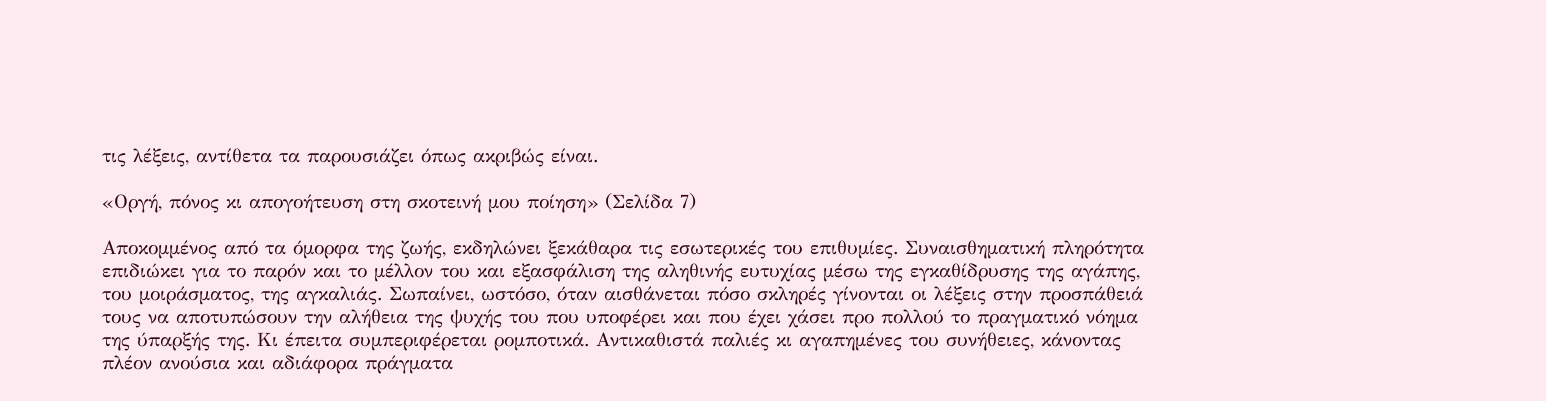τις λέξεις, αντίθετα τα παρουσιάζει όπως ακριβώς είναι.

«Οργή, πόνος κι απογοήτευση στη σκοτεινή μου ποίηση» (Σελίδα 7)

Αποκομμένος από τα όμορφα της ζωής, εκδηλώνει ξεκάθαρα τις εσωτερικές του επιθυμίες. Συναισθηματική πληρότητα επιδιώκει για το παρόν και το μέλλον του και εξασφάλιση της αληθινής ευτυχίας μέσω της εγκαθίδρυσης της αγάπης, του μοιράσματος, της αγκαλιάς. Σωπαίνει, ωστόσο, όταν αισθάνεται πόσο σκληρές γίνονται οι λέξεις στην προσπάθειά τους να αποτυπώσουν την αλήθεια της ψυχής του που υποφέρει και που έχει χάσει προ πολλού το πραγματικό νόημα της ύπαρξής της. Κι έπειτα συμπεριφέρεται ρομποτικά. Αντικαθιστά παλιές κι αγαπημένες του συνήθειες, κάνοντας πλέον ανούσια και αδιάφορα πράγματα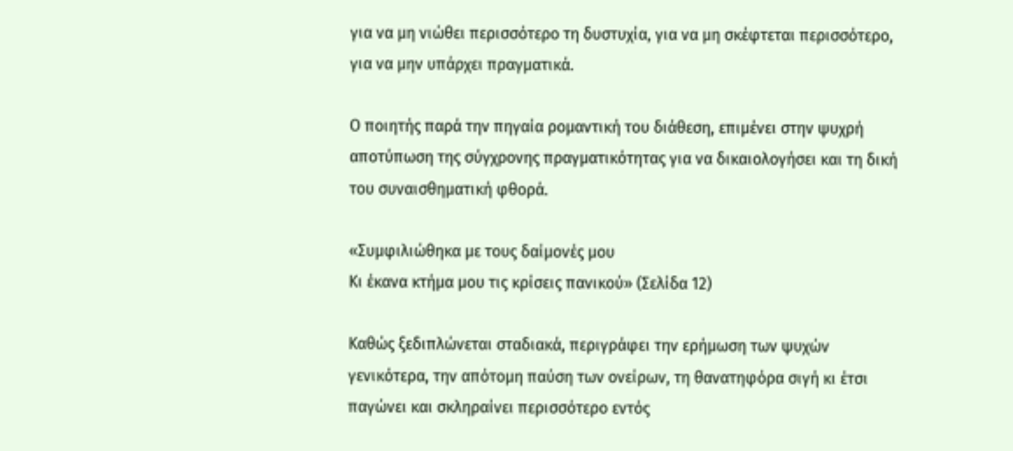για να μη νιώθει περισσότερο τη δυστυχία, για να μη σκέφτεται περισσότερο, για να μην υπάρχει πραγματικά.

Ο ποιητής παρά την πηγαία ρομαντική του διάθεση, επιμένει στην ψυχρή αποτύπωση της σύγχρονης πραγματικότητας για να δικαιολογήσει και τη δική του συναισθηματική φθορά.

«Συμφιλιώθηκα με τους δαίμονές μου
Κι έκανα κτήμα μου τις κρίσεις πανικού» (Σελίδα 12)

Καθώς ξεδιπλώνεται σταδιακά, περιγράφει την ερήμωση των ψυχών γενικότερα, την απότομη παύση των ονείρων, τη θανατηφόρα σιγή κι έτσι παγώνει και σκληραίνει περισσότερο εντός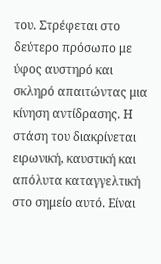του. Στρέφεται στο δεύτερο πρόσωπο με ύφος αυστηρό και σκληρό απαιτώντας μια κίνηση αντίδρασης. Η στάση του διακρίνεται ειρωνική, καυστική και απόλυτα καταγγελτική στο σημείο αυτό. Είναι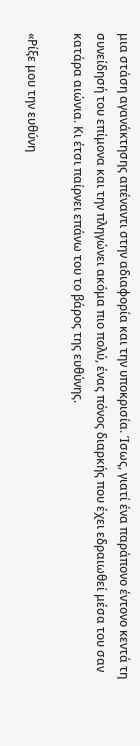μια στάση αγανάκτησης απέναντι στην αδιαφορία και την υποκρισία. Ίσως, γιατί ένα παράπονο έντονο κεντά τη συνείδησή του επίμονα και την πληγώνει ακόμα πιο πολύ, ένας πόνος διαρκής που έχει εδραιωθεί μέσα του σαν κατάρα αιώνια. Κι έτσι παίρνει επάνω του το βάρος της ευθύνης.

«Ρίξε μου την ευθύνη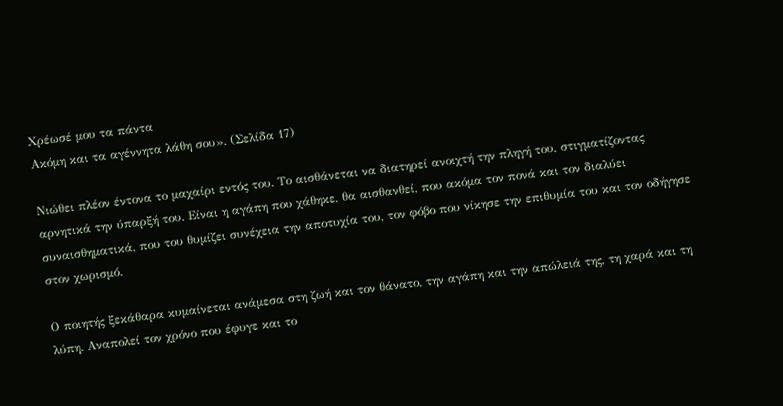Χρέωσέ μου τα πάντα
Ακόμη και τα αγέννητα λάθη σου». (Σελίδα 17)

Νιώθει πλέον έντονα το μαχαίρι εντός του. Το αισθάνεται να διατηρεί ανοιχτή την πληγή του, στιγματίζοντας αρνητικά την ύπαρξή του. Είναι η αγάπη που χάθηκε, θα αισθανθεί, που ακόμα τον πονά και τον διαλύει συναισθηματικά, που του θυμίζει συνέχεια την αποτυχία του, τον φόβο που νίκησε την επιθυμία του και τον οδήγησε στον χωρισμό.

Ο ποιητής ξεκάθαρα κυμαίνεται ανάμεσα στη ζωή και τον θάνατο, την αγάπη και την απώλειά της, τη χαρά και τη λύπη. Αναπολεί τον χρόνο που έφυγε και το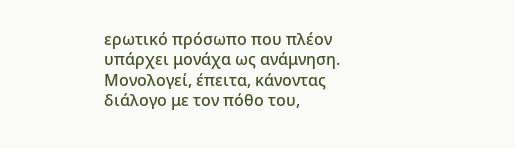ερωτικό πρόσωπο που πλέον υπάρχει μονάχα ως ανάμνηση. Μονολογεί, έπειτα, κάνοντας διάλογο με τον πόθο του,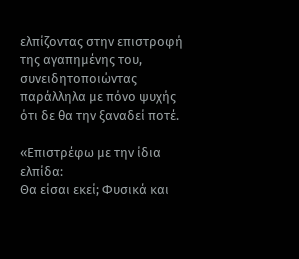ελπίζοντας στην επιστροφή της αγαπημένης του, συνειδητοποιώντας παράλληλα με πόνο ψυχής ότι δε θα την ξαναδεί ποτέ.

«Επιστρέφω με την ίδια ελπίδα:
Θα είσαι εκεί; Φυσικά και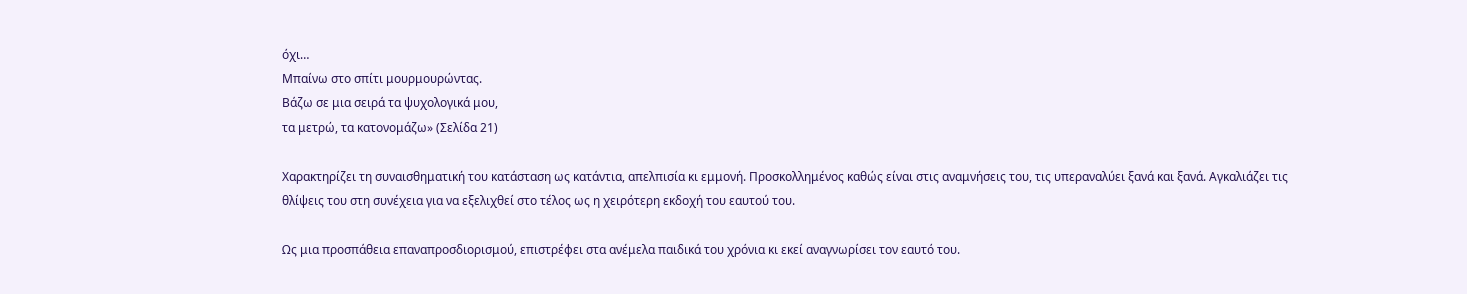όχι…
Μπαίνω στο σπίτι μουρμουρώντας.
Βάζω σε μια σειρά τα ψυχολογικά μου,
τα μετρώ, τα κατονομάζω» (Σελίδα 21)

Χαρακτηρίζει τη συναισθηματική του κατάσταση ως κατάντια, απελπισία κι εμμονή. Προσκολλημένος καθώς είναι στις αναμνήσεις του, τις υπεραναλύει ξανά και ξανά. Αγκαλιάζει τις θλίψεις του στη συνέχεια για να εξελιχθεί στο τέλος ως η χειρότερη εκδοχή του εαυτού του.

Ως μια προσπάθεια επαναπροσδιορισμού, επιστρέφει στα ανέμελα παιδικά του χρόνια κι εκεί αναγνωρίσει τον εαυτό του.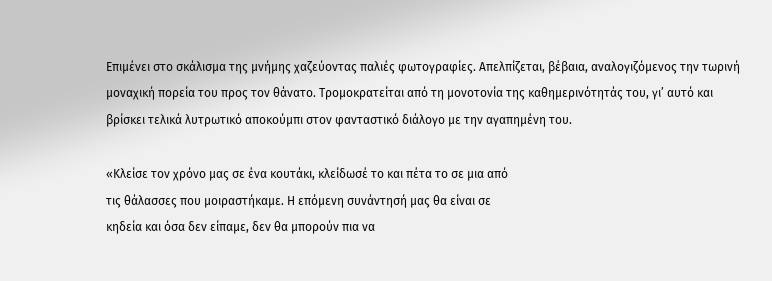Επιμένει στο σκάλισμα της μνήμης χαζεύοντας παλιές φωτογραφίες. Απελπίζεται, βέβαια, αναλογιζόμενος την τωρινή μοναχική πορεία του προς τον θάνατο. Τρομοκρατείται από τη μονοτονία της καθημερινότητάς του, γι’ αυτό και βρίσκει τελικά λυτρωτικό αποκούμπι στον φανταστικό διάλογο με την αγαπημένη του.

«Κλείσε τον χρόνο μας σε ένα κουτάκι, κλείδωσέ το και πέτα το σε μια από
τις θάλασσες που μοιραστήκαμε. Η επόμενη συνάντησή μας θα είναι σε
κηδεία και όσα δεν είπαμε, δεν θα μπορούν πια να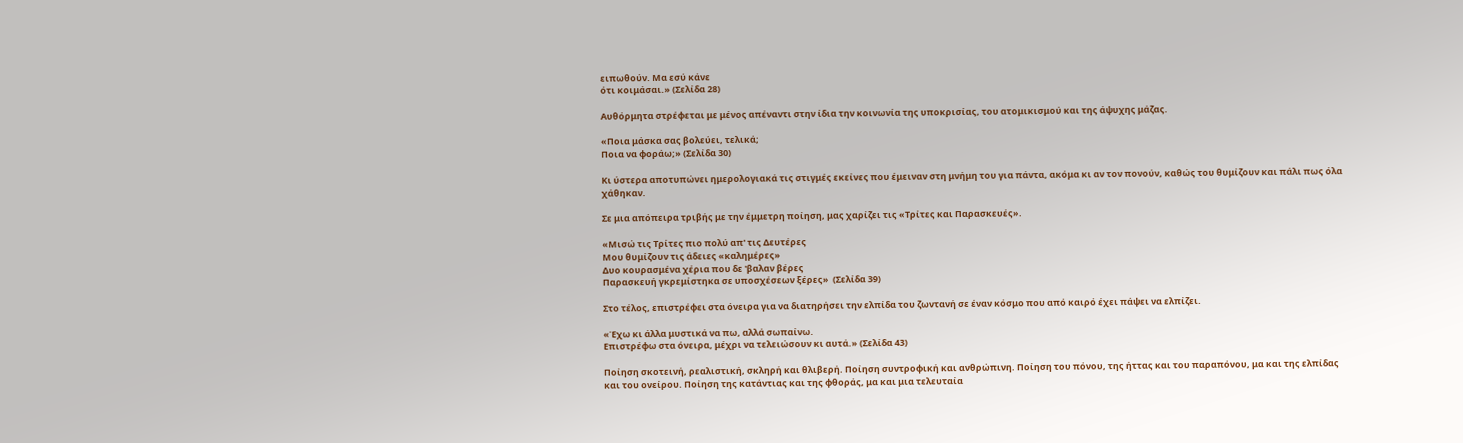ειπωθούν. Μα εσύ κάνε
ότι κοιμάσαι.» (Σελίδα 28)

Αυθόρμητα στρέφεται με μένος απέναντι στην ίδια την κοινωνία της υποκρισίας, του ατομικισμού και της άψυχης μάζας.

«Ποια μάσκα σας βολεύει, τελικά;
Ποια να φοράω;» (Σελίδα 30)

Κι ύστερα αποτυπώνει ημερολογιακά τις στιγμές εκείνες που έμειναν στη μνήμη του για πάντα, ακόμα κι αν τον πονούν, καθώς του θυμίζουν και πάλι πως όλα χάθηκαν.

Σε μια απόπειρα τριβής με την έμμετρη ποίηση, μας χαρίζει τις «Τρίτες και Παρασκευές».

«Μισώ τις Τρίτες πιο πολύ απ' τις Δευτέρες
Μου θυμίζουν τις άδειες «καλημέρες»
Δυο κουρασμένα χέρια που δε 'βαλαν βέρες
Παρασκευή γκρεμίστηκα σε υποσχέσεων ξέρες»  (Σελίδα 39)

Στο τέλος, επιστρέφει στα όνειρα για να διατηρήσει την ελπίδα του ζωντανή σε έναν κόσμο που από καιρό έχει πάψει να ελπίζει.

«Έχω κι άλλα μυστικά να πω, αλλά σωπαίνω.
Επιστρέφω στα όνειρα, μέχρι να τελειώσουν κι αυτά.» (Σελίδα 43)

Ποίηση σκοτεινή, ρεαλιστική, σκληρή και θλιβερή. Ποίηση συντροφική και ανθρώπινη. Ποίηση του πόνου, της ήττας και του παραπόνου, μα και της ελπίδας και του ονείρου. Ποίηση της κατάντιας και της φθοράς, μα και μια τελευταία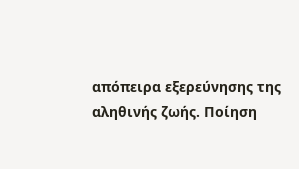απόπειρα εξερεύνησης της αληθινής ζωής. Ποίηση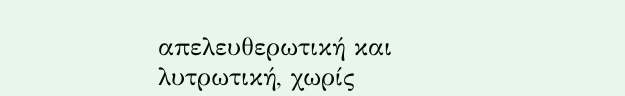απελευθερωτική και λυτρωτική, χωρίς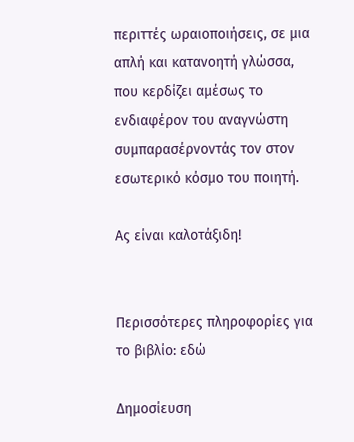περιττές ωραιοποιήσεις, σε μια απλή και κατανοητή γλώσσα, που κερδίζει αμέσως το ενδιαφέρον του αναγνώστη συμπαρασέρνοντάς τον στον εσωτερικό κόσμο του ποιητή.

Ας είναι καλοτάξιδη!


Περισσότερες πληροφορίες για το βιβλίο: εδώ

Δημοσίευση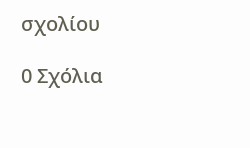σχολίου

0 Σχόλια